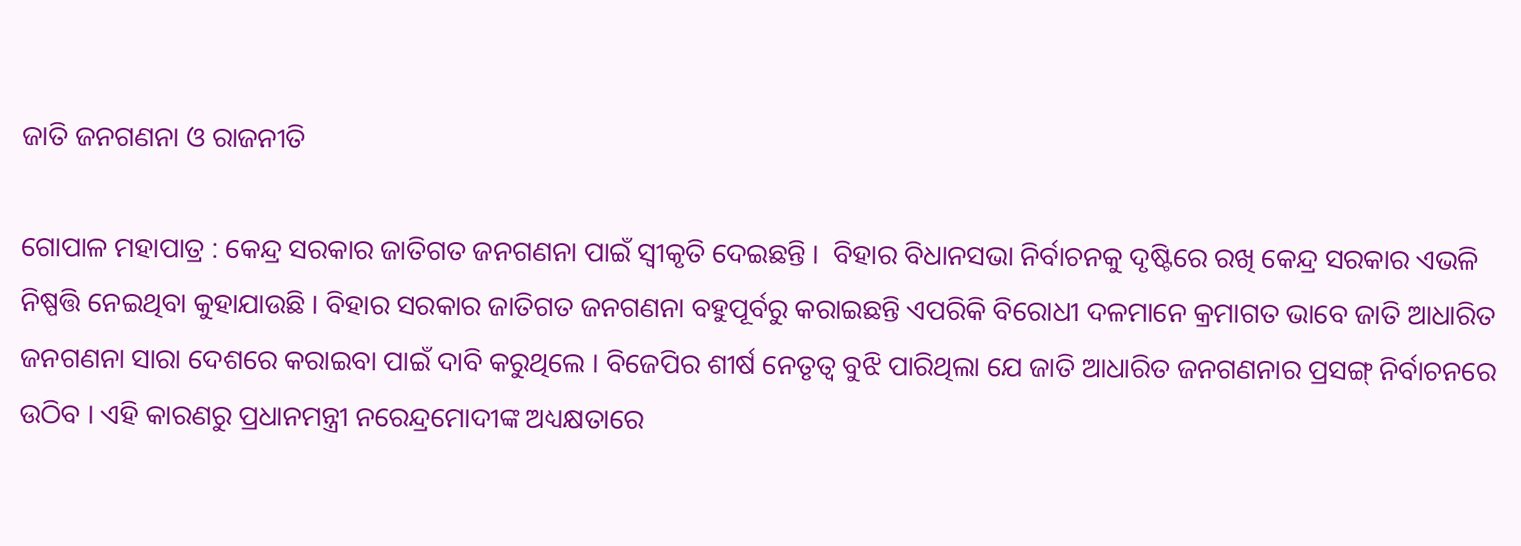ଜାତି ଜନଗଣନା ଓ ରାଜନୀତି

ଗୋପାଳ ମହାପାତ୍ର : କେନ୍ଦ୍ର ସରକାର ଜାତିଗତ ଜନଗଣନା ପାଇଁ ସ୍ୱୀକୃତି ଦେଇଛନ୍ତି ।  ବିହାର ବିଧାନସଭା ନିର୍ବାଚନକୁ ଦୃଷ୍ଟିରେ ରଖି କେନ୍ଦ୍ର ସରକାର ଏଭଳି ନିଷ୍ପତ୍ତି ନେଇଥିବା କୁହାଯାଉଛି । ବିହାର ସରକାର ଜାତିଗତ ଜନଗଣନା ବହୁପୂର୍ବରୁ କରାଇଛନ୍ତି ଏପରିକି ବିରୋଧୀ ଦଳମାନେ କ୍ରମାଗତ ଭାବେ ଜାତି ଆଧାରିତ ଜନଗଣନା ସାରା ଦେଶରେ କରାଇବା ପାଇଁ ଦାବି କରୁଥିଲେ । ବିଜେପିର ଶୀର୍ଷ ନେତୃତ୍ୱ ବୁଝି ପାରିଥିଲା ଯେ ଜାତି ଆଧାରିତ ଜନଗଣନାର ପ୍ରସଙ୍ଗ୍‌ ନିର୍ବାଚନରେ ଉଠିବ । ଏହି କାରଣରୁ ପ୍ରଧାନମନ୍ତ୍ରୀ ନରେନ୍ଦ୍ରମୋଦୀଙ୍କ ଅଧ୍ୟକ୍ଷତାରେ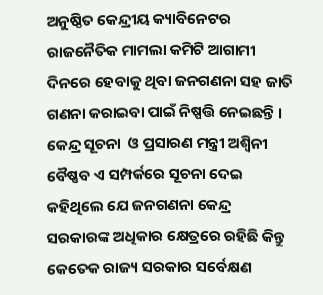ଅନୁଷ୍ଠିତ କେନ୍ଦ୍ରୀୟ କ୍ୟାବିନେଟର ରାଜନୈତିକ ମାମଲା କମିଟି ଆଗାମୀ ଦିନରେ ହେବାକୁ ଥିବା ଜନଗଣନା ସହ ଜାତି ଗଣନା କରାଇବା ପାଇଁ ନିଷ୍ପତ୍ତି ନେଇଛନ୍ତି । କେନ୍ଦ୍ର ସୂଚନା  ଓ ପ୍ରସାରଣ ମନ୍ତ୍ରୀ ଅଶ୍ୱିନୀ ବୈଷ୍ଣବ ଏ ସମ୍ପର୍କରେ ସୂଚନା ଦେଇ କହିଥିଲେ ଯେ ଜନଗଣନା କେନ୍ଦ୍ର ସରକାରଙ୍କ ଅଧିକାର କ୍ଷେତ୍ରରେ ରହିଛି କିନ୍ତୁ କେତେକ ରାଜ୍ୟ ସରକାର ସର୍ବେକ୍ଷଣ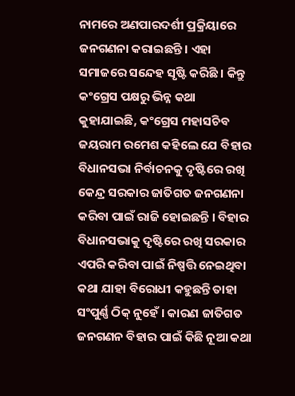ନାମରେ ଅଣପାରଦର୍ଶୀ ପ୍ରକ୍ରିୟାରେ ଜନଗଣନା କରାଇଛନ୍ତି । ଏହା ସମାଜରେ ସନ୍ଦେହ ସୃଷ୍ଟି କରିଛି । କିନ୍ତୁ କଂଗ୍ରେସ ପକ୍ଷରୁ ଭିନ୍ନ କଥା କୁହାଯାଇଛି, କଂଗ୍ରେସ ମହାସଚିବ ଜୟରାମ ରମେଶ କହିଲେ ଯେ ବିହାର ବିଧାନସଭା ନିର୍ବାଚନକୁ ଦୃଷ୍ଟିରେ ରଖି କେନ୍ଦ୍ର ସରକାର ଜାତିଗତ ଜନଗଣନା କରିବା ପାଇଁ ରାଜି ହୋଇଛନ୍ତି । ବିହାର ବିଧାନସଭାକୁ ଦୃଷ୍ଟିରେ ରଖି ସରକାର ଏପରି କରିବା ପାଇଁ ନିଷ୍ପତ୍ତି ନେଇଥିବା କଥା ଯାହା ବିରୋଧୀ କହୁଛନ୍ତି ତାହା ସଂପୁର୍ଣ୍ଣ ଠିକ୍‌ ନୁହେଁ । କାରଣ ଜାତିଗତ ଜନଗଣନ ବିହାର ପାଇଁ କିଛି ନୂଆ କଥା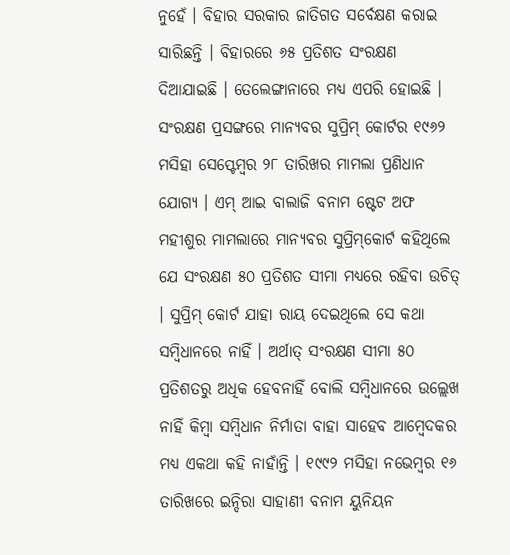ନୁହେଁ । ବିହାର ସରକାର ଜାତିଗତ ସର୍ବେକ୍ଷଣ କରାଇ ସାରିଛନ୍ତି । ବିହାରରେ ୬୫ ପ୍ରତିଶତ ସଂରକ୍ଷଣ ଦିଆଯାଇଛି । ତେଲେଙ୍ଗାନାରେ ମଧ୍ୟ ଏପରି ହୋଇଛି । ସଂରକ୍ଷଣ ପ୍ରସଙ୍ଗରେ ମାନ୍ୟବର ସୁପ୍ରିମ୍‌ କୋର୍ଟର ୧୯୬୨ ମସିହା ସେପ୍ଟେମ୍ବର ୨୮ ତାରିଖର ମାମଲା ପ୍ରଣିଧାନ ଯୋଗ୍ୟ । ଏମ୍‌ ଆଇ ବାଲାଜି ବନାମ ଷ୍ଟେଟ ଅଫ ମହୀଶୁର ମାମଲାରେ ମାନ୍ୟବର ସୁପ୍ରିମ୍‌କୋର୍ଟ କହିଥିଲେ ଯେ ସଂରକ୍ଷଣ ୫୦ ପ୍ରତିଶତ ସୀମା ମଧ୍ୟରେ ରହିବା ଉଚିତ୍‌ । ସୁପ୍ରିମ୍‌ କୋର୍ଟ ଯାହା ରାୟ ଦେଇଥିଲେ ସେ କଥା ସମ୍ବିଧାନରେ ନାହିଁ । ଅର୍ଥାତ୍‌ ସଂରକ୍ଷଣ ସୀମା ୫୦ ପ୍ରତିଶତରୁ ଅଧିକ ହେବନାହିଁ ବୋଲି ସମ୍ବିଧାନରେ ଉଲ୍ଲେଖ ନାହିଁ କିମ୍ବା ସମ୍ବିଧାନ ନିର୍ମାତା ବାହା ସାହେବ ଆମ୍ବେଦକର ମଧ୍ୟ ଏକଥା କହି ନାହାଁନ୍ତି । ୧୯୯୨ ମସିହା ନଭେମ୍ବର ୧୬ ତାରିଖରେ ଇନ୍ଦିରା ସାହାଣୀ ବନାମ ୟୁନିୟନ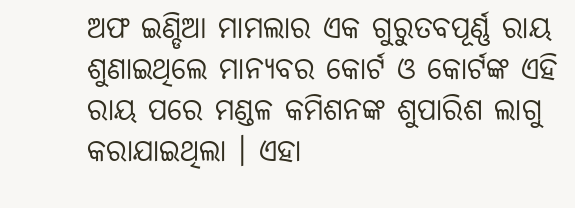ଅଫ ଇଣ୍ଡିଆ ମାମଲାର ଏକ ଗୁରୁତବପୂର୍ଣ୍ଣ ରାୟ ଶୁଣାଇଥିଲେ ମାନ୍ୟବର କୋର୍ଟ ଓ କୋର୍ଟଙ୍କ ଏହି ରାୟ ପରେ ମଣ୍ଡଳ କମିଶନଙ୍କ ଶୁପାରିଶ ଲାଗୁ କରାଯାଇଥିଲା । ଏହା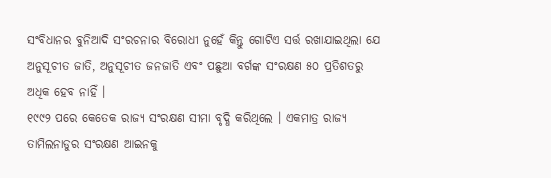ସଂବିଧାନର ବୁନିଆଦି ସଂରଚନାର ବିରୋଧୀ ନୁହେଁ କିନ୍ତୁ ଗୋଟିଏ ସର୍ତ୍ତ ରଖାଯାଇଥିଲା ଯେ ଅନୁସୂଚୀତ ଜାତି, ଅନୁସୂଚୀତ ଜନଜାତି ଏବଂ ପଛୁଆ ବର୍ଗଙ୍କ ସଂରକ୍ଷଣ ୫୦ ପ୍ରତିଶତରୁ ଅଧିକ ହେବ ନାହିଁ ।
୧୯୯୨ ପରେ କେତେକ ରାଜ୍ୟ ସଂରକ୍ଷଣ ସୀମା ବୃଦ୍ଧି କରିଥିଲେ । ଏକମାତ୍ର ରାଜ୍ୟ ତାମିଲନାଡୁର ସଂରକ୍ଷଣ ଆଇନକୁ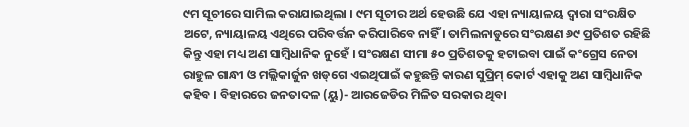୯ମ ସୂଚୀରେ ସାମିଲ କରାଯାଇଥିଲା । ୯ମ ସୂଚୀର ଅର୍ଥ ହେଉଛି ଯେ ଏହା ନ୍ୟାୟାଳୟ ଦ୍ୱାରା ସଂରକ୍ଷିତ ଅଟେ, ନ୍ୟାୟାଳୟ ଏଥିରେ ପରିବର୍ତ୍ତନ କରିପାରିବେ ନାହିଁ । ତାମିଲନାଡୁରେ ସଂରକ୍ଷଣ ୬୯ ପ୍ରତିଶତ ରହିଛି କିନ୍ତୁ ଏହା ମଧ୍ୟ ଅଣ ସାମ୍ବିଧାନିକ ନୁହେଁ । ସଂରକ୍ଷଣ ସୀମା ୫୦ ପ୍ରତିଶତକୁ ହଟାଇବା ପାଇଁ କଂଗ୍ରେସ ନେତା ରାହୁଳ ଗାନ୍ଧୀ ଓ ମଲ୍ଲିକାର୍ଜୁନ ଖଡ୍‌ଗେ ଏଇଥିପାଇଁ କହୁଛନ୍ତି କାରଣ ସୁପ୍ରିମ୍‌ କୋର୍ଟ ଏହାକୁ ଅଣ ସାମ୍ବିଧାନିକ କହିବ । ବିହାରରେ ଜନତାଦଳ (ୟୁ)- ଆରଜେଡିର ମିଳିତ ସରକାର ଥିବା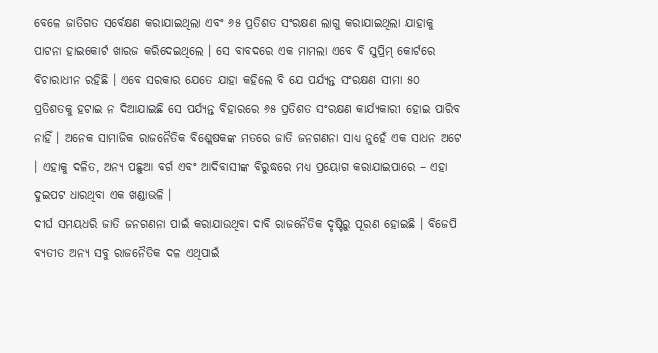ବେଳେ ଜାତିଗତ ସର୍ବେକ୍ଷଣ କରାଯାଇଥିଲା ଏବଂ ୬୫ ପ୍ରତିଶତ ସଂରକ୍ଷଣ ଲାଗୁ କରାଯାଇଥିଲା ଯାହାକୁ ପାଟନା ହାଇକୋର୍ଟ ଖାରଜ କରିଦେଇଥିଲେ । ସେ ବାବଦରେ ଏକ ମାମଲା ଏବେ ବି ସୁପ୍ରିମ୍‌ କୋର୍ଟରେ ବିଚାରାଧୀନ ରହିଛି । ଏବେ ସରକାର ଯେତେ ଯାହା କହିଲେ ବି ଯେ ପର୍ଯ୍ୟନ୍ତ ସଂରକ୍ଷଣ ସୀମା ୫୦ ପ୍ରତିଶତକୁ ହଟାଇ ନ ଦିଆଯାଇଛି ସେ ପର୍ଯ୍ୟନ୍ତ ବିହାରରେ ୬୫ ପ୍ରତିଶତ ସଂରକ୍ଷଣ କାର୍ଯ୍ୟକାରୀ ହୋଇ ପାରିବ ନାହିଁ । ଅନେକ ସାମାଜିକ ରାଜନୈତିକ ବିଶ୍ଲେଷକଙ୍କ ମତରେ ଜାତି ଜନଗଣନା ସାଧ୍ୟ ନୁହେଁ ଏକ ସାଧନ ଅଟେ । ଏହାକୁ ଦଳିତ, ଅନ୍ୟ ପଛୁଆ ବର୍ଗ ଏବଂ ଆଦିବାସୀଙ୍କ ବିରୁଦ୍ଧରେ ମଧ୍ୟ ପ୍ରୟୋଗ କରାଯାଇପାରେ – ଏହା ଦୁଇପଟ ଧାରଥିବା ଏକ ଖଣ୍ଡାଭଳି ।
ଦୀର୍ଘ ସମୟଧରି ଜାତି ଜନଗଣନା ପାଇଁ କରାଯାଉଥିବା ଦାବି ରାଜନୈତିକ ଦୃଷ୍ଟିରୁ ପୂରଣ ହୋଇଛି । ବିଜେପି ବ୍ୟତୀତ ଅନ୍ୟ ସବୁ ରାଜନୈତିକ ଦଳ ଏଥିପାଇଁ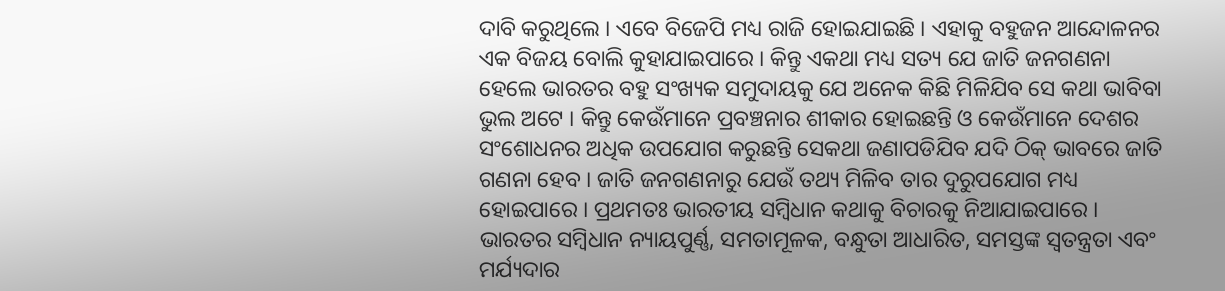ଦାବି କରୁଥିଲେ । ଏବେ ବିଜେପି ମଧ୍ୟ ରାଜି ହୋଇଯାଇଛି । ଏହାକୁ ବହୁଜନ ଆନ୍ଦୋଳନର ଏକ ବିଜୟ ବୋଲି କୁହାଯାଇପାରେ । କିନ୍ତୁ ଏକଥା ମଧ୍ୟ ସତ୍ୟ ଯେ ଜାତି ଜନଗଣନା ହେଲେ ଭାରତର ବହୁ ସଂଖ୍ୟକ ସମୁଦାୟକୁ ଯେ ଅନେକ କିଛି ମିଳିଯିବ ସେ କଥା ଭାବିବା ଭୁଲ ଅଟେ । କିନ୍ତୁ କେଉଁମାନେ ପ୍ରବଞ୍ଚନାର ଶୀକାର ହୋଇଛନ୍ତି ଓ କେଉଁମାନେ ଦେଶର ସଂଶୋଧନର ଅଧିକ ଉପଯୋଗ କରୁଛନ୍ତି ସେକଥା ଜଣାପଡିଯିବ ଯଦି ଠିକ୍‌ ଭାବରେ ଜାତି ଗଣନା ହେବ । ଜାତି ଜନଗଣନାରୁ ଯେଉଁ ତଥ୍ୟ ମିଳିବ ତାର ଦୁରୁପଯୋଗ ମଧ୍ୟ ହୋଇପାରେ । ପ୍ରଥମତଃ ଭାରତୀୟ ସମ୍ବିଧାନ କଥାକୁ ବିଚାରକୁ ନିଆଯାଇପାରେ । ଭାରତର ସମ୍ବିଧାନ ନ୍ୟାୟପୁର୍ଣ୍ଣ, ସମତାମୂଳକ, ବନ୍ଧୁତା ଆଧାରିତ, ସମସ୍ତଙ୍କ ସ୍ୱତନ୍ତ୍ରତା ଏବଂ ମର୍ଯ୍ୟଦାର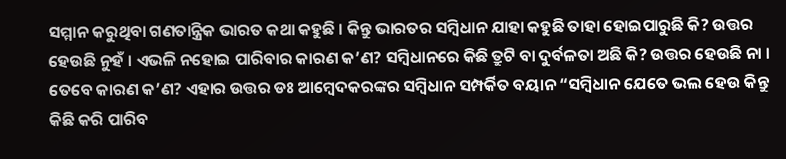ସମ୍ମାନ କରୁଥିବା ଗଣତାନ୍ତ୍ରିକ ଭାରତ କଥା କହୁଛି । କିନ୍ତୁ ଭାରତର ସମ୍ବିଧାନ ଯାହା କହୁଛି ତାହା ହୋଇପାରୁଛି କି? ଉତ୍ତର ହେଉଛି ନୁହଁ । ଏଭଳି ନହୋଇ ପାରିବାର କାରଣ କ’ଣ? ସମ୍ବିଧାନରେ କିଛି ତ୍ରୁଟି ବା ଦୁର୍ବଳତା ଅଛି କି? ଉତ୍ତର ହେଉଛି ନା । ତେବେ କାରଣ କ’ଣ? ଏହାର ଉତ୍ତର ଡଃ ଆମ୍ବେଦକରଙ୍କର ସମ୍ବିଧାନ ସମ୍ପର୍କିତ ବୟାନ “ସମ୍ବିଧାନ ଯେତେ ଭଲ ହେଉ କିନ୍ତୁ କିଛି କରି ପାରିବ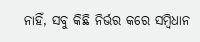ନାହିଁ, ସବୁ କିଛି ନିର୍ଭର କରେ ସମ୍ବିଧାନ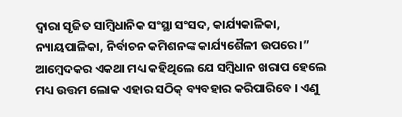ଦ୍ୱାରା ସୃଜିତ ସାମ୍ବିଧାନିକ ସଂସ୍ଥା ସଂସଦ, କାର୍ଯ୍ୟକାଳିକା, ନ୍ୟାୟପାଳିକା, ନିର୍ବାଚନ କମିଶନଙ୍କ କାର୍ଯ୍ୟଶୈଳୀ ଉପରେ ।” ଆମ୍ବେଦକର ଏକଥା ମଧ୍ୟ କହିଥିଲେ ଯେ ସମ୍ବିଧାନ ଖରାପ ହେଲେ ମଧ୍ୟ ଉତ୍ତମ ଲୋକ ଏହାର ସଠିକ୍‌ ବ୍ୟବହାର କରିପାରିବେ । ଏଣୁ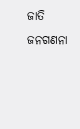ଜାତି ଜନଗଣନା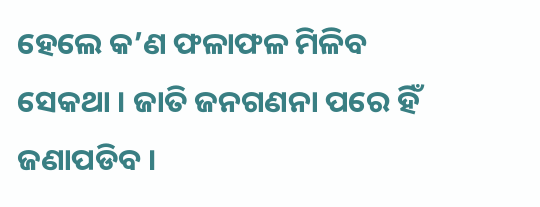ହେଲେ କ’ଣ ଫଳାଫଳ ମିଳିବ ସେକଥା । ଜାତି ଜନଗଣନା ପରେ ହିଁ ଜଣାପଡିବ ।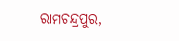ରାମଚନ୍ଦ୍ରପୁର,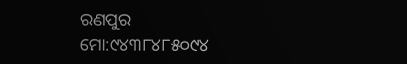ରଣପୁର
ମୋ:୯୪୩୮୪୮୫୦୯୪